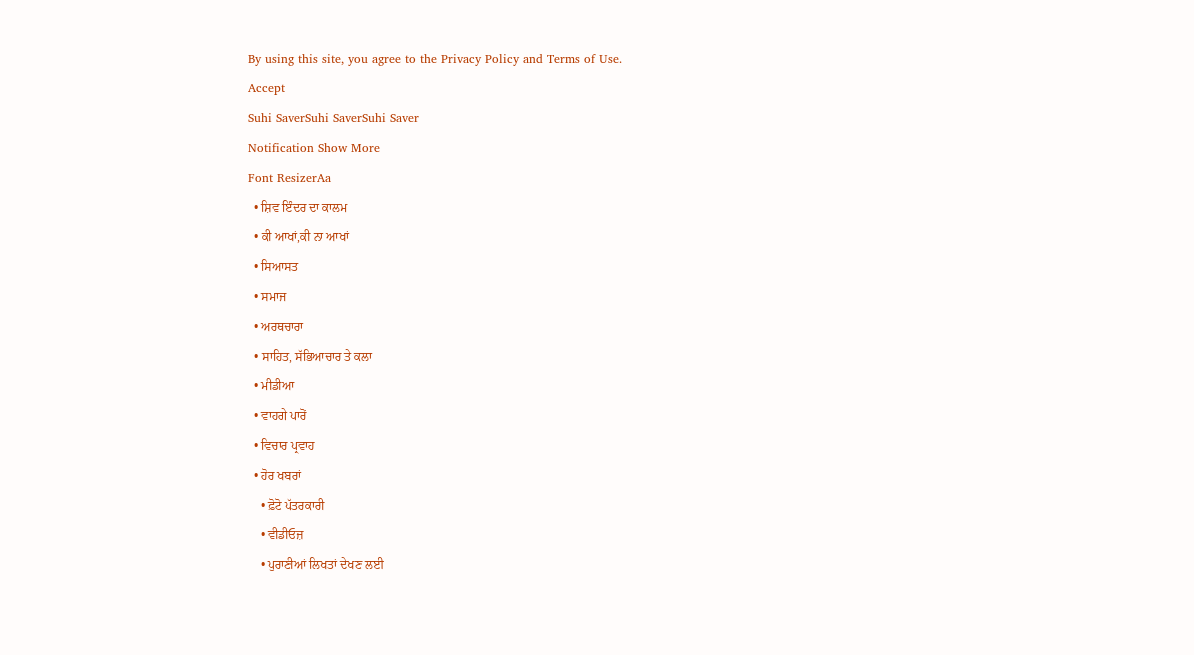By using this site, you agree to the Privacy Policy and Terms of Use.
Accept
Suhi SaverSuhi SaverSuhi Saver
Notification Show More
Font ResizerAa
  • ਸ਼ਿਵ ਇੰਦਰ ਦਾ ਕਾਲਮ
  • ਕੀ ਆਖਾਂ,ਕੀ ਨਾ ਆਖਾਂ
  • ਸਿਆਸਤ
  • ਸਮਾਜ
  • ਅਰਥਚਾਰਾ
  • ਸਾਹਿਤ, ਸੱਭਿਆਚਾਰ ਤੇ ਕਲਾ
  • ਮੀਡੀਆ
  • ਵਾਹਗੇ ਪਾਰੋਂ
  • ਵਿਚਾਰ ਪ੍ਰਵਾਹ
  • ਹੋਰ ਖਬਰਾਂ
    • ਫ਼ੋਟੋ ਪੱਤਰਕਾਰੀ
    • ਵੀਡੀਓਜ਼
    • ਪੁਰਾਣੀਆਂ ਲਿਖਤਾਂ ਦੇਖਣ ਲਈ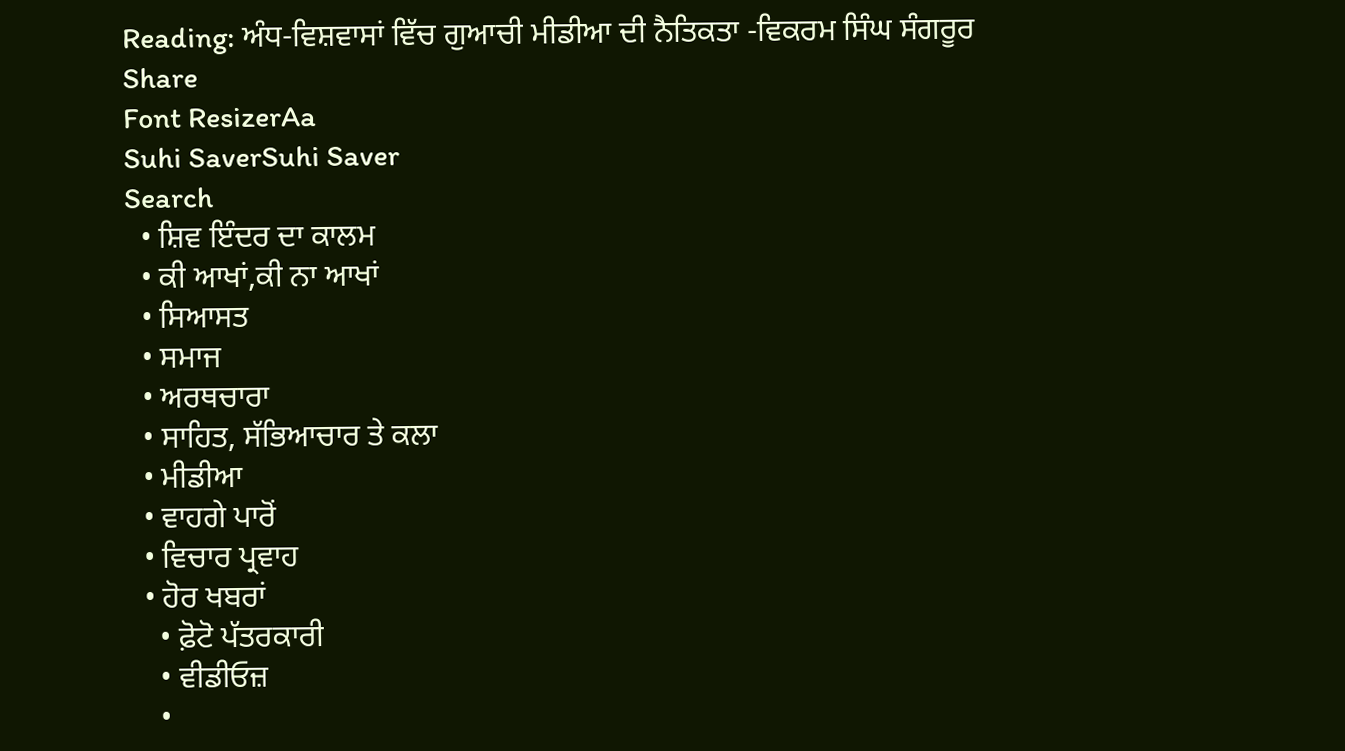Reading: ਅੰਧ-ਵਿਸ਼ਵਾਸਾਂ ਵਿੱਚ ਗੁਆਚੀ ਮੀਡੀਆ ਦੀ ਨੈਤਿਕਤਾ -ਵਿਕਰਮ ਸਿੰਘ ਸੰਗਰੂਰ
Share
Font ResizerAa
Suhi SaverSuhi Saver
Search
  • ਸ਼ਿਵ ਇੰਦਰ ਦਾ ਕਾਲਮ
  • ਕੀ ਆਖਾਂ,ਕੀ ਨਾ ਆਖਾਂ
  • ਸਿਆਸਤ
  • ਸਮਾਜ
  • ਅਰਥਚਾਰਾ
  • ਸਾਹਿਤ, ਸੱਭਿਆਚਾਰ ਤੇ ਕਲਾ
  • ਮੀਡੀਆ
  • ਵਾਹਗੇ ਪਾਰੋਂ
  • ਵਿਚਾਰ ਪ੍ਰਵਾਹ
  • ਹੋਰ ਖਬਰਾਂ
    • ਫ਼ੋਟੋ ਪੱਤਰਕਾਰੀ
    • ਵੀਡੀਓਜ਼
    •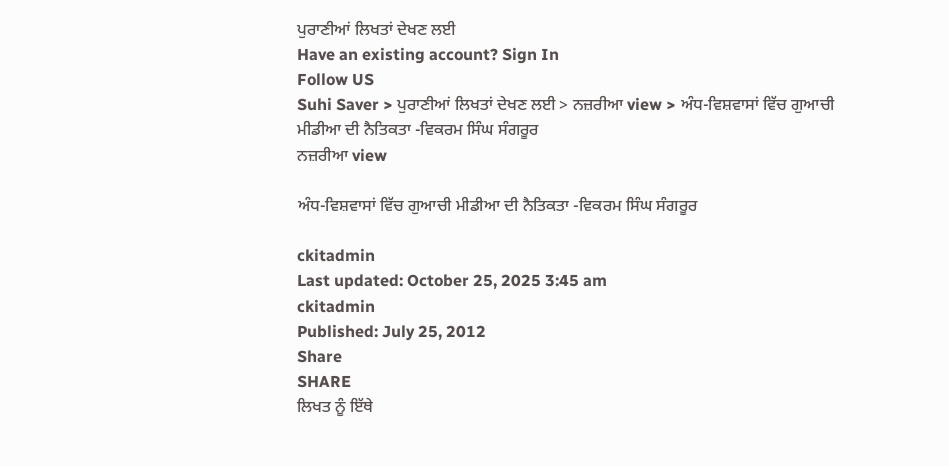ਪੁਰਾਣੀਆਂ ਲਿਖਤਾਂ ਦੇਖਣ ਲਈ
Have an existing account? Sign In
Follow US
Suhi Saver > ਪੁਰਾਣੀਆਂ ਲਿਖਤਾਂ ਦੇਖਣ ਲਈ > ਨਜ਼ਰੀਆ view > ਅੰਧ-ਵਿਸ਼ਵਾਸਾਂ ਵਿੱਚ ਗੁਆਚੀ ਮੀਡੀਆ ਦੀ ਨੈਤਿਕਤਾ -ਵਿਕਰਮ ਸਿੰਘ ਸੰਗਰੂਰ
ਨਜ਼ਰੀਆ view

ਅੰਧ-ਵਿਸ਼ਵਾਸਾਂ ਵਿੱਚ ਗੁਆਚੀ ਮੀਡੀਆ ਦੀ ਨੈਤਿਕਤਾ -ਵਿਕਰਮ ਸਿੰਘ ਸੰਗਰੂਰ

ckitadmin
Last updated: October 25, 2025 3:45 am
ckitadmin
Published: July 25, 2012
Share
SHARE
ਲਿਖਤ ਨੂੰ ਇੱਥੇ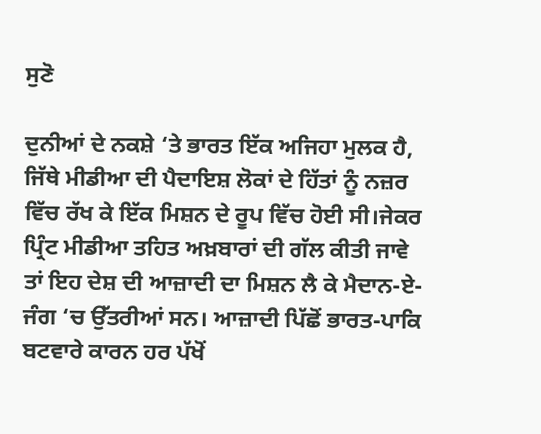ਸੁਣੋ

ਦੁਨੀਆਂ ਦੇ ਨਕਸ਼ੇ ‘ਤੇ ਭਾਰਤ ਇੱਕ ਅਜਿਹਾ ਮੁਲਕ ਹੈ, ਜਿੱਥੇ ਮੀਡੀਆ ਦੀ ਪੈਦਾਇਸ਼ ਲੋਕਾਂ ਦੇ ਹਿੱਤਾਂ ਨੂੰ ਨਜ਼ਰ ਵਿੱਚ ਰੱਖ ਕੇ ਇੱਕ ਮਿਸ਼ਨ ਦੇ ਰੂਪ ਵਿੱਚ ਹੋਈ ਸੀ।ਜੇਕਰ ਪ੍ਰਿੰਟ ਮੀਡੀਆ ਤਹਿਤ ਅਖ਼ਬਾਰਾਂ ਦੀ ਗੱਲ ਕੀਤੀ ਜਾਵੇ ਤਾਂ ਇਹ ਦੇਸ਼ ਦੀ ਆਜ਼ਾਦੀ ਦਾ ਮਿਸ਼ਨ ਲੈ ਕੇ ਮੈਦਾਨ-ਏ-ਜੰਗ ‘ਚ ਉੱਤਰੀਆਂ ਸਨ। ਆਜ਼ਾਦੀ ਪਿੱਛੋਂ ਭਾਰਤ-ਪਾਕਿ ਬਟਵਾਰੇ ਕਾਰਨ ਹਰ ਪੱਖੋਂ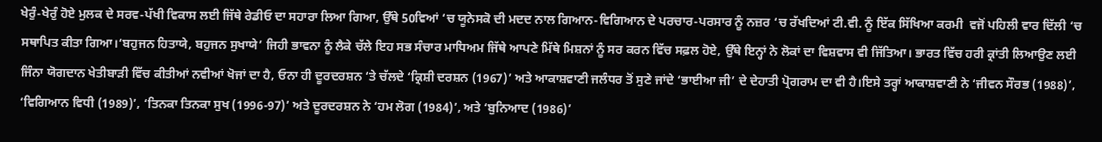ਖੇਰੁੰ-ਖੇਰੁੰ ਹੋਏ ਮੁਲਕ ਦੇ ਸਰਵ-ਪੱਖੀ ਵਿਕਾਸ ਲਈ ਜਿੱਥੇ ਰੇਡੀਓ ਦਾ ਸਹਾਰਾ ਲਿਆ ਗਿਆ, ਉੱਥੇ 50ਵਿਆਂ ‘ਚ ਯੂਨੇਸਕੋ ਦੀ ਮਦਦ ਨਾਲ ਗਿਆਨ-ਵਿਗਿਆਨ ਦੇ ਪਰਚਾਰ-ਪਰਸਾਰ ਨੂੰ ਨਜ਼ਰ ‘ਚ ਰੱਖਦਿਆਂ ਟੀ.ਵੀ. ਨੂੰ ਇੱਕ ਸਿੱਖਿਆ ਕਰਮੀ  ਵਜੋਂ ਪਹਿਲੀ ਵਾਰ ਦਿੱਲੀ ‘ਚ ਸਥਾਪਿਤ ਕੀਤਾ ਗਿਆ।‘ਬਹੁਜਨ ਹਿਤਾਯੇ, ਬਹੁਜਨ ਸੁਖਾਯੇ’ ਜਿਹੀ ਭਾਵਨਾ ਨੂੰ ਲੈਕੇ ਚੱਲੇ ਇਹ ਸਭ ਸੰਚਾਰ ਮਾਧਿਅਮ ਜਿੱਥੇ ਆਪਣੇ ਮਿੱਥੇ ਮਿਸ਼ਨਾਂ ਨੂੰ ਸਰ ਕਰਨ ਵਿੱਚ ਸਫ਼ਲ ਹੋਏ, ਉੱਥੇ ਇਨ੍ਹਾਂ ਨੇ ਲੋਕਾਂ ਦਾ ਵਿਸ਼ਵਾਸ ਵੀ ਜਿੱਤਿਆ। ਭਾਰਤ ਵਿੱਚ ਹਰੀ ਕ੍ਰਾਂਤੀ ਲਿਆਉਣ ਲਈ ਜਿੰਨਾ ਯੋਗਦਾਨ ਖੇਤੀਬਾੜੀ ਵਿੱਚ ਕੀਤੀਆਂ ਨਵੀਆਂ ਖੋਜਾਂ ਦਾ ਹੈ, ਓਨਾ ਹੀ ਦੂਰਦਰਸ਼ਨ ‘ਤੇ ਚੱਲਦੇ ‘ਕ੍ਰਿਸ਼ੀ ਦਰਸ਼ਨ (1967)’ ਅਤੇ ਆਕਾਸ਼ਵਾਣੀ ਜਲੰਧਰ ਤੋਂ ਸੁਣੇ ਜਾਂਦੇ ‘ਭਾਈਆ ਜੀ’ ਦੇ ਦੇਹਾਤੀ ਪ੍ਰੋਗਰਾਮ ਦਾ ਵੀ ਹੈ।ਇਸੇ ਤਰ੍ਹਾਂ ਆਕਾਸ਼ਵਾਣੀ ਨੇ ‘ਜੀਵਨ ਸੌਰਭ (1988)’, ‘ਵਿਗਿਆਨ ਵਿਧੀ (1989)’, ‘ਤਿਨਕਾ ਤਿਨਕਾ ਸੁਖ (1996-97)’ ਅਤੇ ਦੂਰਦਰਸ਼ਨ ਨੇ ‘ਹਮ ਲੋਗ (1984)’, ਅਤੇ ‘ਬੁਨਿਆਦ (1986)’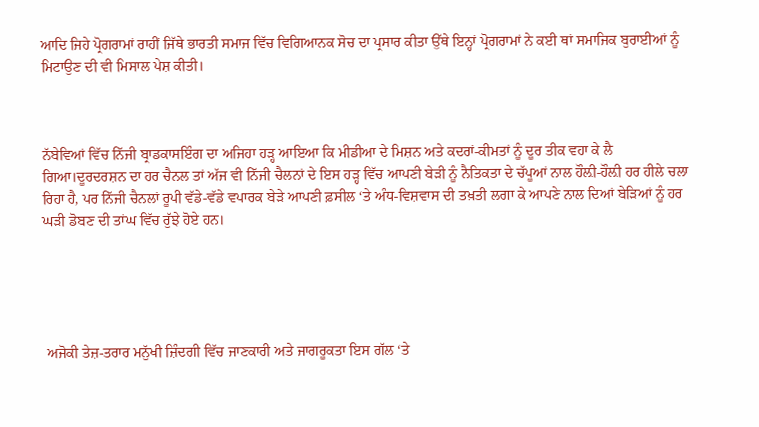ਆਦਿ ਜਿਹੇ ਪ੍ਰੋਗਰਾਮਾਂ ਰਾਹੀਂ ਜਿੱਥੇ ਭਾਰਤੀ ਸਮਾਜ ਵਿੱਚ ਵਿਗਿਆਨਕ ਸੋਚ ਦਾ ਪ੍ਰਸਾਰ ਕੀਤਾ ਉੱਥੇ ਇਨ੍ਹਾਂ ਪ੍ਰੋਗਰਾਮਾਂ ਨੇ ਕਈ ਥਾਂ ਸਮਾਜਿਕ ਬੁਰਾਈਆਂ ਨੂੰ ਮਿਟਾਉਣ ਦੀ ਵੀ ਮਿਸਾਲ ਪੇਸ਼ ਕੀਤੀ।



ਨੱਬੇਵਿਆਂ ਵਿੱਚ ਨਿੱਜੀ ਬ੍ਰਾਡਕਾਸਇੰਗ ਦਾ ਅਜਿਹਾ ਹੜ੍ਹ ਆਇਆ ਕਿ ਮੀਡੀਆ ਦੇ ਮਿਸ਼ਨ ਅਤੇ ਕਦਰਾਂ-ਕੀਮਤਾਂ ਨੂੰ ਦੂਰ ਤੀਕ ਵਹਾ ਕੇ ਲੈ ਗਿਆ।ਦੂਰਦਰਸ਼ਨ ਦਾ ਹਰ ਚੈਨਲ ਤਾਂ ਅੱਜ ਵੀ ਨਿੱਜੀ ਚੈਲਨਾਂ ਦੇ ਇਸ ਹੜ੍ਹ ਵਿੱਚ ਆਪਣੀ ਬੇੜੀ ਨੂੰ ਨੈਤਿਕਤਾ ਦੇ ਚੱਪੂਆਂ ਨਾਲ ਹੌਲ਼ੀ-ਹੌਲ਼ੀ ਹਰ ਹੀਲੇ ਚਲਾ ਰਿਹਾ ਹੈ, ਪਰ ਨਿੱਜੀ ਚੈਨਲਾਂ ਰੂਪੀ ਵੱਡੇ-ਵੱਡੇ ਵਪਾਰਕ ਬੇੜੇ ਆਪਣੀ ਫ਼ਸੀਲ ‘ਤੇ ਅੰਧ-ਵਿਸ਼ਵਾਸ ਦੀ ਤਖ਼ਤੀ ਲਗਾ ਕੇ ਆਪਣੇ ਨਾਲ ਦਿਆਂ ਬੇੜਿਆਂ ਨੂੰ ਹਰ ਘੜੀ ਡੋਬਣ ਦੀ ਤਾਂਘ ਵਿੱਚ ਰੁੱਝੇ ਹੋਏ ਹਨ।





 ਅਜੋਕੀ ਤੇਜ਼-ਤਰਾਰ ਮਨੁੱਖੀ ਜ਼ਿੰਦਗੀ ਵਿੱਚ ਜਾਣਕਾਰੀ ਅਤੇ ਜਾਗਰੂਕਤਾ ਇਸ ਗੱਲ ‘ਤੇ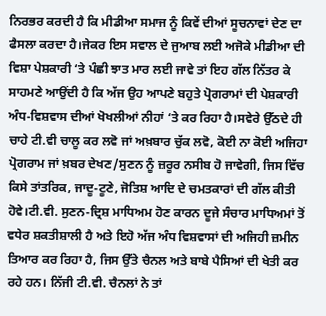ਨਿਰਭਰ ਕਰਦੀ ਹੈ ਕਿ ਮੀਡੀਆ ਸਮਾਜ ਨੂੰ ਕਿਵੇਂ ਦੀਆਂ ਸੂਚਨਾਵਾਂ ਦੇਣ ਦਾ ਫੈਸਲਾ ਕਰਦਾ ਹੈ।ਜੇਕਰ ਇਸ ਸਵਾਲ ਦੇ ਜੁਆਬ ਲਈ ਅਜੋਕੇ ਮੀਡੀਆ ਦੀ ਵਿਸ਼ਾ ਪੇਸ਼ਕਾਰੀ ‘ਤੇ ਪੰਛੀ ਝਾਤ ਮਾਰ ਲਈ ਜਾਵੇ ਤਾਂ ਇਹ ਗੱਲ ਨਿੱਤਰ ਕੇ ਸਾਹਮਣੇ ਆਉਂਦੀ ਹੈ ਕਿ ਅੱਜ ਉਹ ਆਪਣੇ ਬਹੁਤੇ ਪ੍ਰੋਗਰਾਮਾਂ ਦੀ ਪੇਸ਼ਕਾਰੀ ਅੰਧ-ਵਿਸ਼ਵਾਸ ਦੀਆਂ ਖੋਖਲੀਆਂ ਨੀਹਾਂ ‘ਤੇ ਕਰ ਰਿਹਾ ਹੈ।ਸਵੇਰੇ ਉੱਠਦੇ ਹੀ ਚਾਹੇ ਟੀ.ਵੀ ਚਾਲੂ ਕਰ ਲਵੋ ਜਾਂ ਅਖ਼ਬਾਰ ਚੁੱਕ ਲਵੋ, ਕੋਈ ਨਾ ਕੋਈ ਅਜਿਹਾ ਪ੍ਰੋਗਰਾਮ ਜਾਂ ਖ਼ਬਰ ਦੇਖਣ/ਸੁਣਨ ਨੂੰ ਜ਼ਰੂਰ ਨਸੀਬ ਹੋ ਜਾਵੇਗੀ, ਜਿਸ ਵਿੱਚ ਕਿਸੇ ਤਾਂਤਰਿਕ, ਜਾਦੂ-ਟੂਣੇ, ਜੋਤਿਸ਼ ਆਦਿ ਦੇ ਚਮਤਕਾਰਾਂ ਦੀ ਗੱਲ ਕੀਤੀ ਹੋਵੇ।ਟੀ.ਵੀ. ਸੁਣਨ-ਦ੍ਰਿਸ਼ ਮਾਧਿਅਮ ਹੋਣ ਕਾਰਨ ਦੂਜੇ ਸੰਚਾਰ ਮਾਧਿਅਮਾਂ ਤੋਂ ਵਧੇਰ ਸ਼ਕਤੀਸ਼ਾਲੀ ਹੈ ਅਤੇ ਇਹੋ ਅੱਜ ਅੰਧ ਵਿਸ਼ਵਾਸਾਂ ਦੀ ਅਜਿਹੀ ਜ਼ਮੀਨ ਤਿਆਰ ਕਰ ਰਿਹਾ ਹੈ, ਜਿਸ ਉੱਤੇ ਚੈਨਲ ਅਤੇ ਬਾਬੇ ਪੈਸਿਆਂ ਦੀ ਖੇਤੀ ਕਰ ਰਹੇ ਹਨ। ਨਿੱਜੀ ਟੀ.ਵੀ. ਚੈਨਲਾਂ ਨੇ ਤਾਂ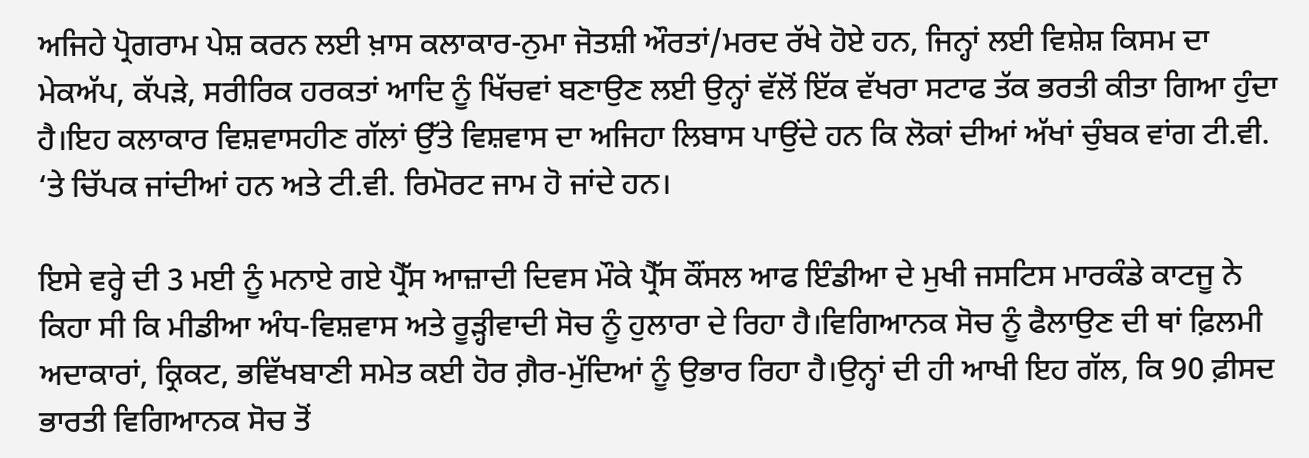ਅਜਿਹੇ ਪ੍ਰੋਗਰਾਮ ਪੇਸ਼ ਕਰਨ ਲਈ ਖ਼ਾਸ ਕਲਾਕਾਰ-ਨੁਮਾ ਜੋਤਸ਼ੀ ਔਰਤਾਂ/ਮਰਦ ਰੱਖੇ ਹੋਏ ਹਨ, ਜਿਨ੍ਹਾਂ ਲਈ ਵਿਸ਼ੇਸ਼ ਕਿਸਮ ਦਾ ਮੇਕਅੱਪ, ਕੱਪੜੇ, ਸਰੀਰਿਕ ਹਰਕਤਾਂ ਆਦਿ ਨੂੰ ਖਿੱਚਵਾਂ ਬਣਾਉਣ ਲਈ ਉਨ੍ਹਾਂ ਵੱਲੋਂ ਇੱਕ ਵੱਖਰਾ ਸਟਾਫ ਤੱਕ ਭਰਤੀ ਕੀਤਾ ਗਿਆ ਹੁੰਦਾ ਹੈ।ਇਹ ਕਲਾਕਾਰ ਵਿਸ਼ਵਾਸਹੀਣ ਗੱਲਾਂ ਉੱਤੇ ਵਿਸ਼ਵਾਸ ਦਾ ਅਜਿਹਾ ਲਿਬਾਸ ਪਾਉਂਦੇ ਹਨ ਕਿ ਲੋਕਾਂ ਦੀਆਂ ਅੱਖਾਂ ਚੁੰਬਕ ਵਾਂਗ ਟੀ.ਵੀ. ‘ਤੇ ਚਿੱਪਕ ਜਾਂਦੀਆਂ ਹਨ ਅਤੇ ਟੀ.ਵੀ. ਰਿਮੋਰਟ ਜਾਮ ਹੋ ਜਾਂਦੇ ਹਨ।

ਇਸੇ ਵਰ੍ਹੇ ਦੀ 3 ਮਈ ਨੂੰ ਮਨਾਏ ਗਏ ਪ੍ਰੈੱਸ ਆਜ਼ਾਦੀ ਦਿਵਸ ਮੌਕੇ ਪ੍ਰੈੱਸ ਕੌਂਸਲ ਆਫ ਇੰਡੀਆ ਦੇ ਮੁਖੀ ਜਸਟਿਸ ਮਾਰਕੰਡੇ ਕਾਟਜੂ ਨੇ ਕਿਹਾ ਸੀ ਕਿ ਮੀਡੀਆ ਅੰਧ-ਵਿਸ਼ਵਾਸ ਅਤੇ ਰੂੜ੍ਹੀਵਾਦੀ ਸੋਚ ਨੂੰ ਹੁਲਾਰਾ ਦੇ ਰਿਹਾ ਹੈ।ਵਿਗਿਆਨਕ ਸੋਚ ਨੂੰ ਫੈਲਾਉਣ ਦੀ ਥਾਂ ਫ਼ਿਲਮੀ ਅਦਾਕਾਰਾਂ, ਕ੍ਰਿਕਟ, ਭਵਿੱਖਬਾਣੀ ਸਮੇਤ ਕਈ ਹੋਰ ਗ਼ੈਰ-ਮੁੱਦਿਆਂ ਨੂੰ ਉਭਾਰ ਰਿਹਾ ਹੈ।ਉਨ੍ਹਾਂ ਦੀ ਹੀ ਆਖੀ ਇਹ ਗੱਲ, ਕਿ 90 ਫ਼ੀਸਦ ਭਾਰਤੀ ਵਿਗਿਆਨਕ ਸੋਚ ਤੋਂ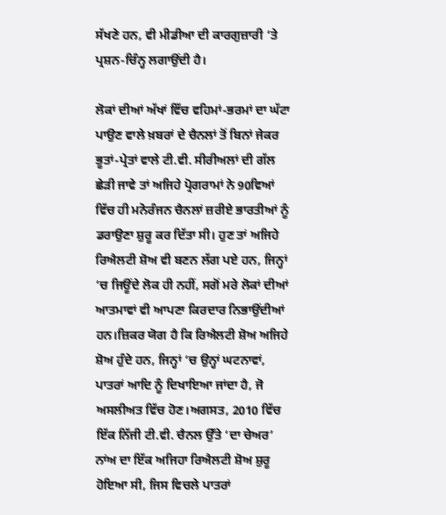ਸੱਖਣੇ ਹਨ, ਵੀ ਮੀਡੀਆ ਦੀ ਕਾਰਗੁਜ਼ਾਰੀ ‘ਤੇ ਪ੍ਰਸ਼ਨ-ਚਿੰਨ੍ਹ ਲਗਾਉਂਦੀ ਹੈ।

ਲੋਕਾਂ ਦੀਆਂ ਅੱਖਾਂ ਵਿੱਚ ਵਹਿਮਾਂ-ਭਰਮਾਂ ਦਾ ਘੱਟਾ ਪਾਉਣ ਵਾਲੇ ਖ਼ਬਰਾਂ ਦੇ ਚੈਨਲਾਂ ਤੋਂ ਬਿਨਾਂ ਜੇਕਰ ਭੂਤਾਂ-ਪ੍ਰੇਤਾਂ ਵਾਲੇ ਟੀ.ਵੀ. ਸੀਰੀਅਲਾਂ ਦੀ ਗੱਲ ਛੇੜੀ ਜਾਵੇ ਤਾਂ ਅਜਿਹੇ ਪ੍ਰੋਗਰਾਮਾਂ ਨੇ 90ਵਿਆਂ ਵਿੱਚ ਹੀ ਮਨੋਰੰਜਨ ਚੈਨਲਾਂ ਜ਼ਰੀਏ ਭਾਰਤੀਆਂ ਨੂੰ ਡਰਾਉਣਾ ਸ਼ੁਰੂ ਕਰ ਦਿੱਤਾ ਸੀ। ਹੁਣ ਤਾਂ ਅਜਿਹੇ ਰਿਐਲਟੀ ਸ਼ੋਅ ਵੀ ਬਣਨ ਲੱਗ ਪਏ ਹਨ, ਜਿਨ੍ਹਾਂ ‘ਚ ਜਿਊਂਦੇ ਲੋਕ ਹੀ ਨਹੀਂ, ਸਗੋਂ ਮਰੇ ਲੋਕਾਂ ਦੀਆਂ ਆਤਮਾਵਾਂ ਵੀ ਆਪਣਾ ਕਿਰਦਾਰ ਨਿਭਾਉਂਦੀਆਂ ਹਨ।ਜ਼ਿਕਰ ਯੋਗ ਹੈ ਕਿ ਰਿਐਲਟੀ ਸ਼ੋਅ ਅਜਿਹੇ ਸ਼ੋਅ ਹੁੰਦੇ ਹਨ, ਜਿਨ੍ਹਾਂ ‘ਚ ਉਨ੍ਹਾਂ ਘਟਨਾਵਾਂ, ਪਾਤਰਾਂ ਆਦਿ ਨੂੰ ਦਿਖਾਇਆ ਜਾਂਦਾ ਹੈ, ਜੋ ਅਸਲੀਅਤ ਵਿੱਚ ਹੋਣ।ਅਗਸਤ, 2010 ਵਿੱਚ ਇੱਕ ਨਿੱਜੀ ਟੀ.ਵੀ. ਚੈਨਲ ਉੱਤੇ ‘ਦਾ ਚੇਅਰ’ ਨਾਂਅ ਦਾ ਇੱਕ ਅਜਿਹਾ ਰਿਐਲਟੀ ਸ਼ੋਅ ਸ਼ੁਰੂ ਹੋਇਆ ਸੀ, ਜਿਸ ਵਿਚਲੇ ਪਾਤਰਾਂ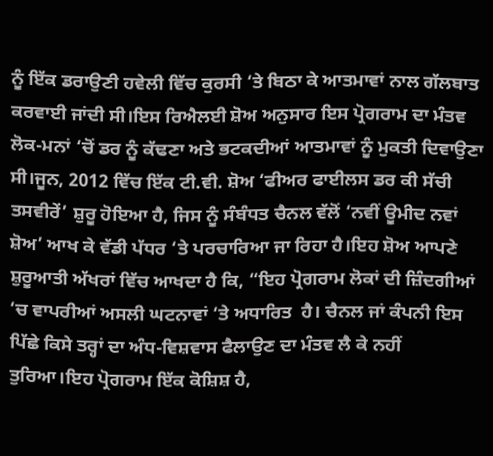ਨੂੰ ਇੱਕ ਡਰਾਉਣੀ ਹਵੇਲੀ ਵਿੱਚ ਕੁਰਸੀ ‘ਤੇ ਬਿਠਾ ਕੇ ਆਤਮਾਵਾਂ ਨਾਲ ਗੱਲਬਾਤ ਕਰਵਾਈ ਜਾਂਦੀ ਸੀ।ਇਸ ਰਿਐਲਈ ਸ਼ੋਅ ਅਨੁਸਾਰ ਇਸ ਪ੍ਰੋਗਰਾਮ ਦਾ ਮੰਤਵ ਲੋਕ-ਮਨਾਂ ‘ਚੋਂ ਡਰ ਨੂੰ ਕੱਢਣਾ ਅਤੇ ਭਟਕਦੀਆਂ ਆਤਮਾਵਾਂ ਨੂੰ ਮੁਕਤੀ ਦਿਵਾਉਣਾ ਸੀ।ਜੂਨ, 2012 ਵਿੱਚ ਇੱਕ ਟੀ.ਵੀ. ਸ਼ੋਅ ‘ਫੀਅਰ ਫਾਈਲਸ ਡਰ ਕੀ ਸੱਚੀ ਤਸਵੀਰੇਂ’ ਸ਼ੁਰੂ ਹੋਇਆ ਹੈ, ਜਿਸ ਨੂੰ ਸੰਬੰਧਤ ਚੈਨਲ ਵੱਲੋਂ ‘ਨਵੀਂ ਊਮੀਦ ਨਵਾਂ ਸ਼ੋਅ’ ਆਖ ਕੇ ਵੱਡੀ ਪੱਧਰ ‘ਤੇ ਪਰਚਾਰਿਆ ਜਾ ਰਿਹਾ ਹੈ।ਇਹ ਸ਼ੋਅ ਆਪਣੇ ਸ਼ੁਰੂਆਤੀ ਅੱਖਰਾਂ ਵਿੱਚ ਆਖਦਾ ਹੈ ਕਿ, “ਇਹ ਪ੍ਰੋਗਰਾਮ ਲੋਕਾਂ ਦੀ ਜ਼ਿੰਦਗੀਆਂ ‘ਚ ਵਾਪਰੀਆਂ ਅਸਲੀ ਘਟਨਾਵਾਂ ‘ਤੇ ਅਧਾਰਿਤ  ਹੈ। ਚੈਨਲ ਜਾਂ ਕੰਪਨੀ ਇਸ ਪਿੱਛੇ ਕਿਸੇ ਤਰ੍ਹਾਂ ਦਾ ਅੰਧ-ਵਿਸ਼ਵਾਸ ਫੈਲਾਉਣ ਦਾ ਮੰਤਵ ਲੈ ਕੇ ਨਹੀਂ ਤੁਰਿਆ।ਇਹ ਪ੍ਰੋਗਰਾਮ ਇੱਕ ਕੋਸ਼ਿਸ਼ ਹੈ,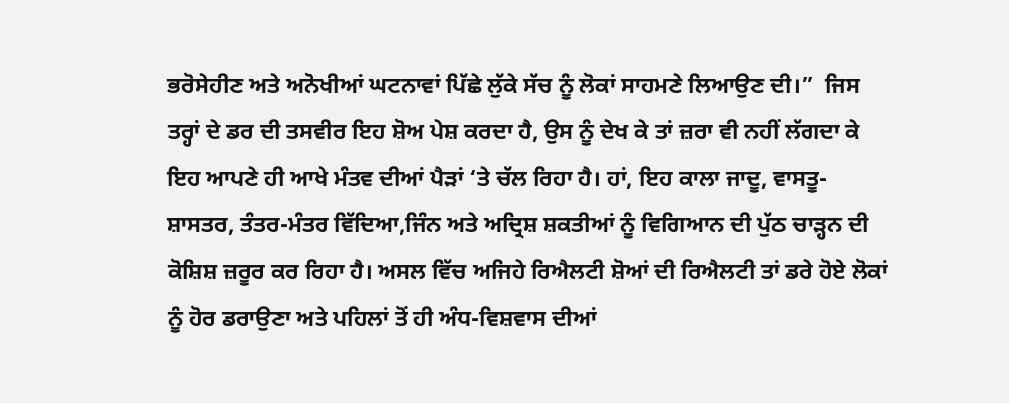ਭਰੋਸੇਹੀਣ ਅਤੇ ਅਨੋਖੀਆਂ ਘਟਨਾਵਾਂ ਪਿੱਛੇ ਲੁੱਕੇ ਸੱਚ ਨੂੰ ਲੋਕਾਂ ਸਾਹਮਣੇ ਲਿਆਉਣ ਦੀ।”  ਜਿਸ ਤਰ੍ਹਾਂ ਦੇ ਡਰ ਦੀ ਤਸਵੀਰ ਇਹ ਸ਼ੋਅ ਪੇਸ਼ ਕਰਦਾ ਹੈ, ਉਸ ਨੂੰ ਦੇਖ ਕੇ ਤਾਂ ਜ਼ਰਾ ਵੀ ਨਹੀਂ ਲੱਗਦਾ ਕੇ ਇਹ ਆਪਣੇ ਹੀ ਆਖੇ ਮੰਤਵ ਦੀਆਂ ਪੈੜਾਂ ‘ਤੇ ਚੱਲ ਰਿਹਾ ਹੈ। ਹਾਂ, ਇਹ ਕਾਲਾ ਜਾਦੂ, ਵਾਸਤੂ-ਸ਼ਾਸਤਰ, ਤੰਤਰ-ਮੰਤਰ ਵਿੱਦਿਆ,ਜਿੰਨ ਅਤੇ ਅਦ੍ਰਿਸ਼ ਸ਼ਕਤੀਆਂ ਨੂੰ ਵਿਗਿਆਨ ਦੀ ਪੁੱਠ ਚਾੜ੍ਹਨ ਦੀ ਕੋਸ਼ਿਸ਼ ਜ਼ਰੂਰ ਕਰ ਰਿਹਾ ਹੈ। ਅਸਲ ਵਿੱਚ ਅਜਿਹੇ ਰਿਐਲਟੀ ਸ਼ੋਆਂ ਦੀ ਰਿਐਲਟੀ ਤਾਂ ਡਰੇ ਹੋਏ ਲੋਕਾਂ ਨੂੰ ਹੋਰ ਡਰਾਉਣਾ ਅਤੇ ਪਹਿਲਾਂ ਤੋਂ ਹੀ ਅੰਧ-ਵਿਸ਼ਵਾਸ ਦੀਆਂ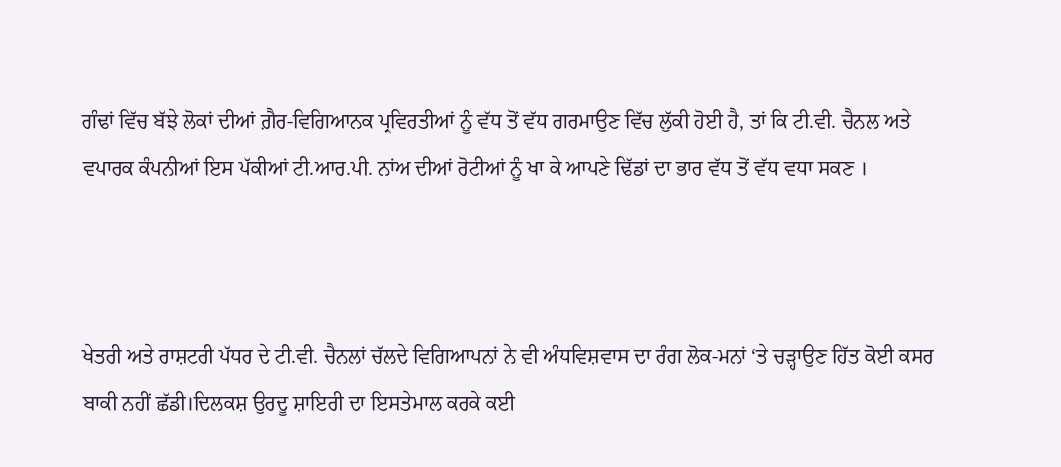ਗੰਢਾਂ ਵਿੱਚ ਬੱਝੇ ਲੋਕਾਂ ਦੀਆਂ ਗ਼ੈਰ-ਵਿਗਿਆਨਕ ਪ੍ਰਵਿਰਤੀਆਂ ਨੂੰ ਵੱਧ ਤੋਂ ਵੱਧ ਗਰਮਾਉਣ ਵਿੱਚ ਲੁੱਕੀ ਹੋਈ ਹੈ, ਤਾਂ ਕਿ ਟੀ.ਵੀ. ਚੈਨਲ ਅਤੇ ਵਪਾਰਕ ਕੰਪਨੀਆਂ ਇਸ ਪੱਕੀਆਂ ਟੀ.ਆਰ.ਪੀ. ਨਾਂਅ ਦੀਆਂ ਰੋਟੀਆਂ ਨੂੰ ਖਾ ਕੇ ਆਪਣੇ ਢਿੱਡਾਂ ਦਾ ਭਾਰ ਵੱਧ ਤੋਂ ਵੱਧ ਵਧਾ ਸਕਣ ।



ਖੇਤਰੀ ਅਤੇ ਰਾਸ਼ਟਰੀ ਪੱਧਰ ਦੇ ਟੀ.ਵੀ. ਚੈਨਲਾਂ ਚੱਲਦੇ ਵਿਗਿਆਪਨਾਂ ਨੇ ਵੀ ਅੰਧਵਿਸ਼ਵਾਸ ਦਾ ਰੰਗ ਲੋਕ-ਮਨਾਂ ‘ਤੇ ਚੜ੍ਹਾਉਣ ਹਿੱਤ ਕੋਈ ਕਸਰ ਬਾਕੀ ਨਹੀਂ ਛੱਡੀ।ਦਿਲਕਸ਼ ਉਰਦੂ ਸ਼ਾਇਰੀ ਦਾ ਇਸਤੇਮਾਲ ਕਰਕੇ ਕਈ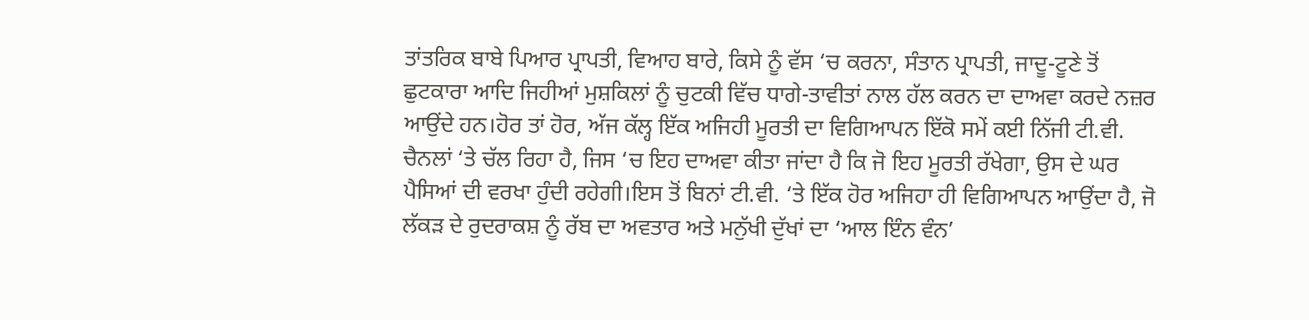ਤਾਂਤਰਿਕ ਬਾਬੇ ਪਿਆਰ ਪ੍ਰਾਪਤੀ, ਵਿਆਹ ਬਾਰੇ, ਕਿਸੇ ਨੂੰ ਵੱਸ ‘ਚ ਕਰਨਾ, ਸੰਤਾਨ ਪ੍ਰਾਪਤੀ, ਜਾਦੂ-ਟੂਣੇ ਤੋਂ ਛੁਟਕਾਰਾ ਆਦਿ ਜਿਹੀਆਂ ਮੁਸ਼ਕਿਲਾਂ ਨੂੰ ਚੁਟਕੀ ਵਿੱਚ ਧਾਗੇ-ਤਾਵੀਤਾਂ ਨਾਲ ਹੱਲ ਕਰਨ ਦਾ ਦਾਅਵਾ ਕਰਦੇ ਨਜ਼ਰ ਆਉਂਦੇ ਹਨ।ਹੋਰ ਤਾਂ ਹੋਰ, ਅੱਜ ਕੱਲ੍ਹ ਇੱਕ ਅਜਿਹੀ ਮੂਰਤੀ ਦਾ ਵਿਗਿਆਪਨ ਇੱਕੋ ਸਮੇਂ ਕਈ ਨਿੱਜੀ ਟੀ.ਵੀ. ਚੈਨਲਾਂ ‘ਤੇ ਚੱਲ ਰਿਹਾ ਹੈ, ਜਿਸ ‘ਚ ਇਹ ਦਾਅਵਾ ਕੀਤਾ ਜਾਂਦਾ ਹੈ ਕਿ ਜੋ ਇਹ ਮੂਰਤੀ ਰੱਖੇਗਾ, ਉਸ ਦੇ ਘਰ ਪੈਸਿਆਂ ਦੀ ਵਰਖਾ ਹੁੰਦੀ ਰਹੇਗੀ।ਇਸ ਤੋਂ ਬਿਨਾਂ ਟੀ.ਵੀ. ‘ਤੇ ਇੱਕ ਹੋਰ ਅਜਿਹਾ ਹੀ ਵਿਗਿਆਪਨ ਆਉਂਦਾ ਹੈ, ਜੋ ਲੱਕੜ ਦੇ ਰੁਦਰਾਕਸ਼ ਨੂੰ ਰੱਬ ਦਾ ਅਵਤਾਰ ਅਤੇ ਮਨੁੱਖੀ ਦੁੱਖਾਂ ਦਾ ‘ਆਲ ਇੰਨ ਵੰਨ’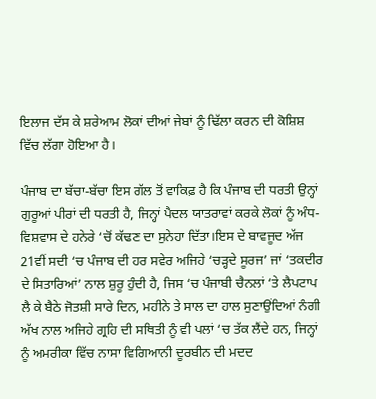ਇਲਾਜ ਦੱਸ ਕੇ ਸ਼ਰੇਆਮ ਲੋਕਾਂ ਦੀਆਂ ਜੇਬਾਂ ਨੂੰ ਢਿੱਲਾ ਕਰਨ ਦੀ ਕੋਸ਼ਿਸ਼ ਵਿੱਚ ਲੱਗਾ ਹੋਇਆ ਹੈ।

ਪੰਜਾਬ ਦਾ ਬੱਚਾ-ਬੱਚਾ ਇਸ ਗੱਲ ਤੋਂ ਵਾਕਿਫ਼ ਹੈ ਕਿ ਪੰਜਾਬ ਦੀ ਧਰਤੀ ਉਨ੍ਹਾਂ ਗੁਰੂਆਂ ਪੀਰਾਂ ਦੀ ਧਰਤੀ ਹੈ, ਜਿਨ੍ਹਾਂ ਪੈਦਲ ਯਾਤਰਾਵਾਂ ਕਰਕੇ ਲੋਕਾਂ ਨੂੰ ਅੰਧ-ਵਿਸ਼ਵਾਸ ਦੇ ਹਨੇਰੇ ‘ਚੋਂ ਕੱਢਣ ਦਾ ਸੁਨੇਹਾ ਦਿੱਤਾ।ਇਸ ਦੇ ਬਾਵਜੂਦ ਅੱਜ 21ਵੀਂ ਸਦੀ ‘ਚ ਪੰਜਾਬ ਦੀ ਹਰ ਸਵੇਰ ਅਜਿਹੇ ‘ਚੜ੍ਹਦੇ ਸੂਰਜ’ ਜਾਂ ‘ਤਕਦੀਰ ਦੇ ਸਿਤਾਰਿਆਂ’ ਨਾਲ ਸ਼ੁਰੂ ਹੁੰਦੀ ਹੈ, ਜਿਸ ‘ਚ ਪੰਜਾਬੀ ਚੈਨਲਾਂ ‘ਤੇ ਲੈਪਟਾਪ ਲੈ ਕੇ ਬੈਠੇ ਜੋਤਸ਼ੀ ਸਾਰੇ ਦਿਨ, ਮਹੀਨੇ ਤੇ ਸਾਲ ਦਾ ਹਾਲ ਸੁਣਾਉਂਦਿਆਂ ਨੰਗੀ ਅੱਖ ਨਾਲ ਅਜਿਹੇ ਗ੍ਰਹਿ ਦੀ ਸਥਿਤੀ ਨੂੰ ਵੀ ਪਲਾਂ ‘ਚ ਤੱਕ ਲੈਂਦੇ ਹਨ, ਜਿਨ੍ਹਾਂ ਨੂੰ ਅਮਰੀਕਾ ਵਿੱਚ ਨਾਸਾ ਵਿਗਿਆਨੀ ਦੂਰਬੀਨ ਦੀ ਮਦਦ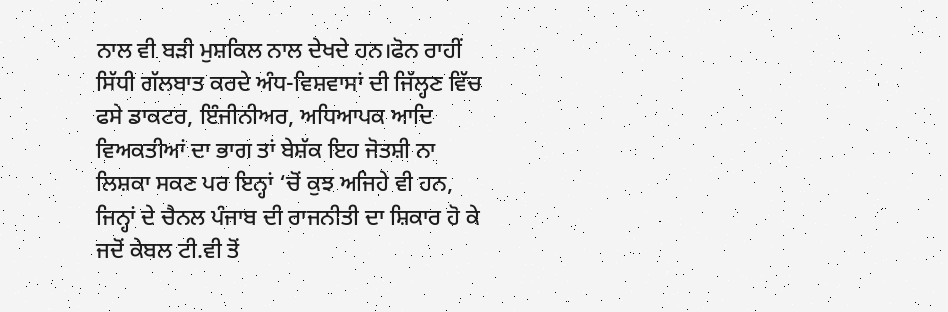ਨਾਲ ਵੀ ਬੜੀ ਮੁਸ਼ਕਿਲ ਨਾਲ ਦੇਖਦੇ ਹਨ।ਫੋਨ ਰਾਹੀਂ ਸਿੱਧੀ ਗੱਲਬਾਤ ਕਰਦੇ ਅੰਧ-ਵਿਸ਼ਵਾਸਾਂ ਦੀ ਜਿੱਲ੍ਹਣ ਵਿੱਚ ਫਸੇ ਡਾਕਟਰ, ਇੰਜੀਨੀਅਰ, ਅਧਿਆਪਕ ਆਦਿ ਵਿਅਕਤੀਆਂ ਦਾ ਭਾਗ ਤਾਂ ਬੇਸ਼ੱਕ ਇਹ ਜੋਤਸ਼ੀ ਨਾ ਲਿਸ਼ਕਾ ਸਕਣ ਪਰ ਇਨ੍ਹਾਂ ‘ਚੋਂ ਕੁਝ ਅਜਿਹੇ ਵੀ ਹਨ, ਜਿਨ੍ਹਾਂ ਦੇ ਚੈਨਲ ਪੰਜਾਬ ਦੀ ਰਾਜਨੀਤੀ ਦਾ ਸ਼ਿਕਾਰ ਹੋ ਕੇ ਜਦੋਂ ਕੇਬਲ ਟੀ.ਵੀ ਤੋਂ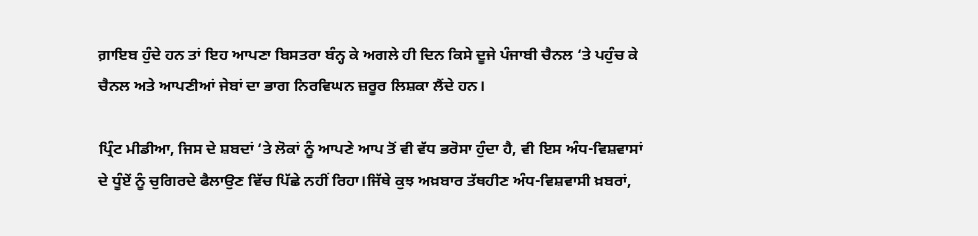ਗ਼ਾਇਬ ਹੁੰਦੇ ਹਨ ਤਾਂ ਇਹ ਆਪਣਾ ਬਿਸਤਰਾ ਬੰਨ੍ਹ ਕੇ ਅਗਲੇ ਹੀ ਦਿਨ ਕਿਸੇ ਦੂਜੇ ਪੰਜਾਬੀ ਚੈਨਲ ‘ਤੇ ਪਹੁੰਚ ਕੇ ਚੈਨਲ ਅਤੇ ਆਪਣੀਆਂ ਜੇਬਾਂ ਦਾ ਭਾਗ ਨਿਰਵਿਘਨ ਜ਼ਰੂਰ ਲਿਸ਼ਕਾ ਲੈਂਦੇ ਹਨ।

ਪ੍ਰਿੰਟ ਮੀਡੀਆ, ਜਿਸ ਦੇ ਸ਼ਬਦਾਂ ‘ਤੇ ਲੋਕਾਂ ਨੂੰ ਆਪਣੇ ਆਪ ਤੋਂ ਵੀ ਵੱਧ ਭਰੋਸਾ ਹੁੰਦਾ ਹੈ, ਵੀ ਇਸ ਅੰਧ-ਵਿਸ਼ਵਾਸਾਂ ਦੇ ਧੂੰਏਂ ਨੂੰ ਚੁਗਿਰਦੇ ਫੈਲਾਉਣ ਵਿੱਚ ਪਿੱਛੇ ਨਹੀਂ ਰਿਹਾ।ਜਿੱਥੇ ਕੁਝ ਅਖ਼ਬਾਰ ਤੱਥਹੀਣ ਅੰਧ-ਵਿਸ਼ਵਾਸੀ ਖ਼ਬਰਾਂ,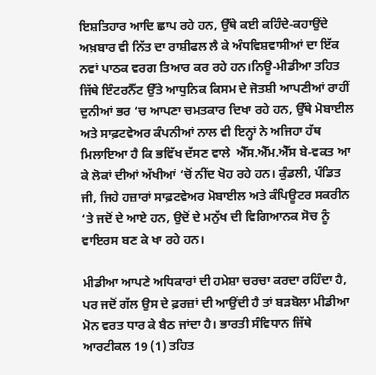ਇਸ਼ਤਿਹਾਰ ਆਦਿ ਛਾਪ ਰਹੇ ਹਨ, ਉੱਥੇ ਕਈ ਕਹਿੰਦੇ-ਕਹਾਉਂਦੇ ਅਖ਼ਬਾਰ ਵੀ ਨਿੱਤ ਦਾ ਰਾਸ਼ੀਫਲ ਲੈ ਕੇ ਅੰਧਵਿਸ਼ਵਾਸੀਆਂ ਦਾ ਇੱਕ ਨਵਾਂ ਪਾਠਕ ਵਰਗ ਤਿਆਰ ਕਰ ਰਹੇ ਹਨ।ਨਿਊ-ਮੀਡੀਆ ਤਹਿਤ ਜਿੱਥੇ ਇੰਟਰਨੈੱਟ ਉੱਤੇ ਆਧੁਨਿਕ ਕਿਸਮ ਦੇ ਜੋਤਸ਼ੀ ਆਪਣੀਆਂ ਰਾਹੀਂ ਦੁਨੀਆਂ ਭਰ ‘ਚ ਆਪਣਾ ਚਮਤਕਾਰ ਦਿਖਾ ਰਹੇ ਹਨ, ਉੱਥੇ ਮੋਬਾਈਲ ਅਤੇ ਸਾਫ਼ਟਵੇਅਰ ਕੰਪਨੀਆਂ ਨਾਲ ਵੀ ਇਨ੍ਹਾਂ ਨੇ ਅਜਿਹਾ ਹੱਥ ਮਿਲਾਇਆ ਹੈ ਕਿ ਭਵਿੱਖ ਦੱਸਣ ਵਾਲੇ  ਐੱਸ.ਐੱਮ.ਐੱਸ ਬੇ-ਵਕਤ ਆ ਕੇ ਲੋਕਾਂ ਦੀਆਂ ਅੱਖੀਆਂ ‘ਚੋਂ ਨੀਂਦ ਖੋਹ ਰਹੇ ਹਨ। ਕੁੰਡਲੀ, ਪੰਡਿਤ ਜੀ, ਜਿਹੇ ਹਜ਼ਾਰਾਂ ਸਾਫ਼ਟਵੇਅਰ ਮੋਬਾਈਲ ਅਤੇ ਕੰਪਿਊਟਰ ਸਕਰੀਨ ‘ਤੇ ਜਦੋਂ ਦੇ ਆਏ ਹਨ, ਉਦੋਂ ਦੇ ਮਨੁੱਖ ਦੀ ਵਿਗਿਆਨਕ ਸੋਚ ਨੂੰ ਵਾਇਰਸ ਬਣ ਕੇ ਖਾ ਰਹੇ ਹਨ।

ਮੀਡੀਆ ਆਪਣੇ ਅਧਿਕਾਰਾਂ ਦੀ ਹਮੇਸ਼ਾ ਚਰਚਾ ਕਰਦਾ ਰਹਿੰਦਾ ਹੈ, ਪਰ ਜਦੋਂ ਗੱਲ ਉਸ ਦੇ ਫ਼ਰਜ਼ਾਂ ਦੀ ਆਉਂਦੀ ਹੈ ਤਾਂ ਬੜਬੋਲਾ ਮੀਡੀਆ ਮੋਨ ਵਰਤ ਧਾਰ ਕੇ ਬੈਠ ਜਾਂਦਾ ਹੈ। ਭਾਰਤੀ ਸੰਵਿਧਾਨ ਜਿੱਥੇ ਆਰਟੀਕਲ 19 (1) ਤਹਿਤ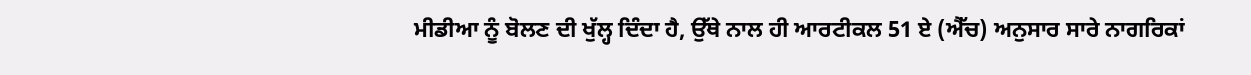ਮੀਡੀਆ ਨੂੰ ਬੋਲਣ ਦੀ ਖੁੱਲ੍ਹ ਦਿੰਦਾ ਹੈ, ਉੱਥੇ ਨਾਲ ਹੀ ਆਰਟੀਕਲ 51 ਏ (ਐੱਚ) ਅਨੁਸਾਰ ਸਾਰੇ ਨਾਗਰਿਕਾਂ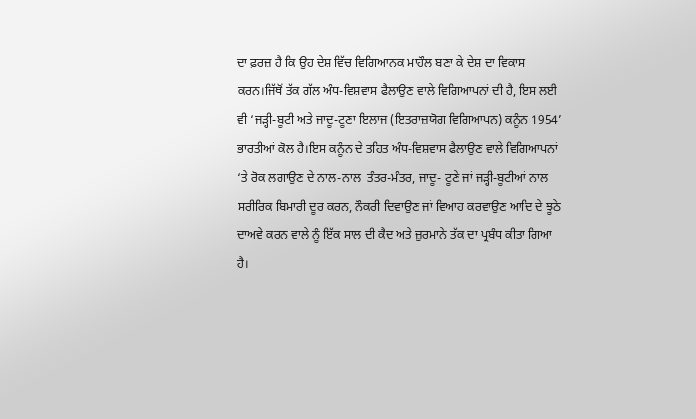ਦਾ ਫ਼ਰਜ਼ ਹੈ ਕਿ ਉਹ ਦੇਸ਼ ਵਿੱਚ ਵਿਗਿਆਨਕ ਮਾਹੌਲ ਬਣਾ ਕੇ ਦੇਸ਼ ਦਾ ਵਿਕਾਸ ਕਰਨ।ਜਿੱਥੋਂ ਤੱਕ ਗੱਲ ਅੰਧ-ਵਿਸ਼ਵਾਸ ਫੈਲਾਉਣ ਵਾਲੇ ਵਿਗਿਆਪਨਾਂ ਦੀ ਹੈ, ਇਸ ਲਈ ਵੀ ‘ਜੜ੍ਹੀ-ਬੂਟੀ ਅਤੇ ਜਾਦੂ-ਟੂਣਾ ਇਲਾਜ (ਇਤਰਾਜ਼ਯੋਗ ਵਿਗਿਆਪਨ) ਕਨੂੰਨ 1954’ ਭਾਰਤੀਆਂ ਕੋਲ ਹੈ।ਇਸ ਕਨੂੰਨ ਦੇ ਤਹਿਤ ਅੰਧ-ਵਿਸ਼ਵਾਸ ਫੈਲਾਉਣ ਵਾਲੇ ਵਿਗਿਆਪਨਾਂ ‘ਤੇ ਰੋਕ ਲਗਾਉਣ ਦੇ ਨਾਲ-ਨਾਲ  ਤੰਤਰ-ਮੰਤਰ, ਜਾਦੂ- ਟੂਣੇ ਜਾਂ ਜੜ੍ਹੀ-ਬੂਟੀਆਂ ਨਾਲ ਸਰੀਰਿਕ ਬਿਮਾਰੀ ਦੂਰ ਕਰਨ, ਨੌਕਰੀ ਦਿਵਾਉਣ ਜਾਂ ਵਿਆਹ ਕਰਵਾਉਣ ਆਦਿ ਦੇ ਝੂਠੇ ਦਾਅਵੇ ਕਰਨ ਵਾਲੇ ਨੂੰ ਇੱਕ ਸਾਲ ਦੀ ਕੈਦ ਅਤੇ ਜ਼ੁਰਮਾਨੇ ਤੱਕ ਦਾ ਪ੍ਰਬੰਧ ਕੀਤਾ ਗਿਆ ਹੈ।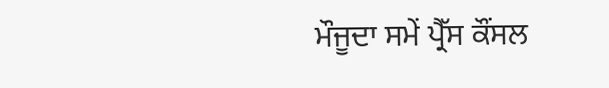ਮੌਜੂਦਾ ਸਮੇਂ ਪ੍ਰੈੱਸ ਕੌਂਸਲ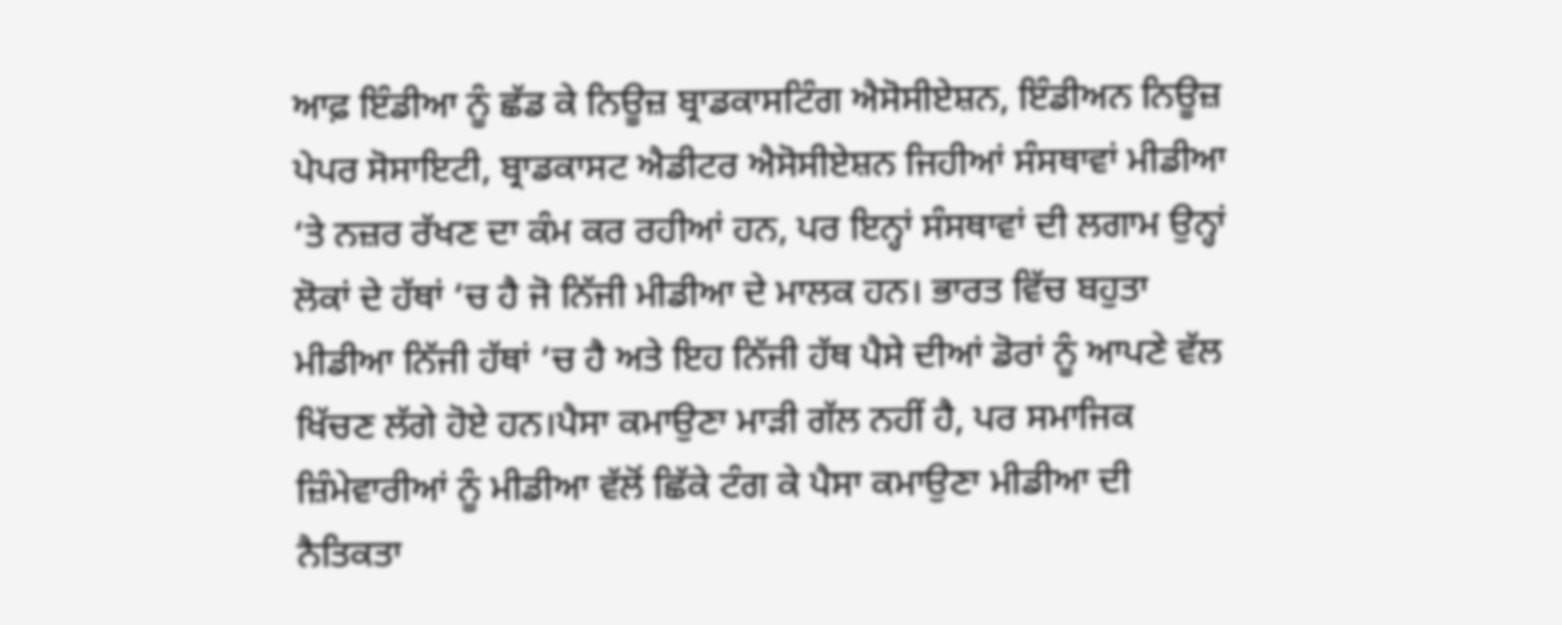ਆਫ਼ ਇੰਡੀਆ ਨੂੰ ਛੱਡ ਕੇ ਨਿਊਜ਼ ਬ੍ਰਾਡਕਾਸਟਿੰਗ ਐਸੋਸੀਏਸ਼ਨ, ਇੰਡੀਅਨ ਨਿਊਜ਼ ਪੇਪਰ ਸੋਸਾਇਟੀ, ਬ੍ਰਾਡਕਾਸਟ ਐਡੀਟਰ ਐਸੋਸੀਏਸ਼ਨ ਜਿਹੀਆਂ ਸੰਸਥਾਵਾਂ ਮੀਡੀਆ ‘ਤੇ ਨਜ਼ਰ ਰੱਖਣ ਦਾ ਕੰਮ ਕਰ ਰਹੀਆਂ ਹਨ, ਪਰ ਇਨ੍ਹਾਂ ਸੰਸਥਾਵਾਂ ਦੀ ਲਗਾਮ ਉਨ੍ਹਾਂ ਲੋਕਾਂ ਦੇ ਹੱਥਾਂ ‘ਚ ਹੈ ਜੋ ਨਿੱਜੀ ਮੀਡੀਆ ਦੇ ਮਾਲਕ ਹਨ। ਭਾਰਤ ਵਿੱਚ ਬਹੁਤਾ ਮੀਡੀਆ ਨਿੱਜੀ ਹੱਥਾਂ ‘ਚ ਹੈ ਅਤੇ ਇਹ ਨਿੱਜੀ ਹੱਥ ਪੈਸੇ ਦੀਆਂ ਡੋਰਾਂ ਨੂੰ ਆਪਣੇ ਵੱਲ ਖਿੱਚਣ ਲੱਗੇ ਹੋਏ ਹਨ।ਪੈਸਾ ਕਮਾਉਣਾ ਮਾੜੀ ਗੱਲ ਨਹੀਂ ਹੈ, ਪਰ ਸਮਾਜਿਕ ਜ਼ਿੰਮੇਵਾਰੀਆਂ ਨੂੰ ਮੀਡੀਆ ਵੱਲੋਂ ਛਿੱਕੇ ਟੰਗ ਕੇ ਪੈਸਾ ਕਮਾਉਣਾ ਮੀਡੀਆ ਦੀ ਨੈਤਿਕਤਾ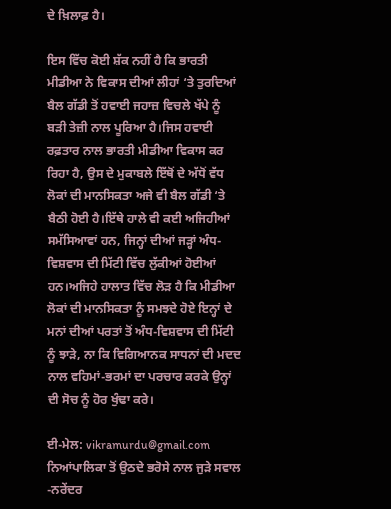ਦੇ ਖ਼ਿਲਾਫ਼ ਹੈ।

ਇਸ ਵਿੱਚ ਕੋਈ ਸ਼ੱਕ ਨਹੀਂ ਹੈ ਕਿ ਭਾਰਤੀ ਮੀਡੀਆ ਨੇ ਵਿਕਾਸ ਦੀਆਂ ਲੀਹਾਂ ‘ਤੇ ਤੁਰਦਿਆਂ ਬੈਲ ਗੱਡੀ ਤੋਂ ਹਵਾਈ ਜਹਾਜ਼ ਵਿਚਲੇ ਖੱਪੇ ਨੂੰ ਬੜੀ ਤੇਜ਼ੀ ਨਾਲ ਪੂਰਿਆ ਹੈ।ਜਿਸ ਹਵਾਈ ਰਫ਼ਤਾਰ ਨਾਲ ਭਾਰਤੀ ਮੀਡੀਆ ਵਿਕਾਸ ਕਰ ਰਿਹਾ ਹੈ, ਉਸ ਦੇ ਮੁਕਾਬਲੇ ਇੱਥੋਂ ਦੇ ਅੱਧੋਂ ਵੱਧ ਲੋਕਾਂ ਦੀ ਮਾਨਸਿਕਤਾ ਅਜੇ ਵੀ ਬੈਲ ਗੱਡੀ ‘ਤੇ ਬੈਠੀ ਹੋਈ ਹੈ।ਇੱਥੇ ਹਾਲੇ ਵੀ ਕਈ ਅਜਿਹੀਆਂ ਸਮੱਸਿਆਵਾਂ ਹਨ, ਜਿਨ੍ਹਾਂ ਦੀਆਂ ਜੜ੍ਹਾਂ ਅੰਧ-ਵਿਸ਼ਵਾਸ ਦੀ ਮਿੱਟੀ ਵਿੱਚ ਲੁੱਕੀਆਂ ਹੋਈਆਂ ਹਨ।ਅਜਿਹੇ ਹਾਲਾਤ ਵਿੱਚ ਲੋੜ ਹੈ ਕਿ ਮੀਡੀਆ ਲੋਕਾਂ ਦੀ ਮਾਨਸਿਕਤਾ ਨੂੰ ਸਮਝਦੇ ਹੋਏ ਇਨ੍ਹਾਂ ਦੇ ਮਨਾਂ ਦੀਆਂ ਪਰਤਾਂ ਤੋਂ ਅੰਧ-ਵਿਸ਼ਵਾਸ ਦੀ ਮਿੱਟੀ ਨੂੰ ਝਾੜੇ, ਨਾ ਕਿ ਵਿਗਿਆਨਕ ਸਾਧਨਾਂ ਦੀ ਮਦਦ ਨਾਲ ਵਹਿਮਾਂ-ਭਰਮਾਂ ਦਾ ਪਰਚਾਰ ਕਰਕੇ ਉਨ੍ਹਾਂ ਦੀ ਸੋਚ ਨੂੰ ਹੋਰ ਖੁੰਢਾ ਕਰੇ।

ਈ-ਮੇਲ: vikramurdu@gmail.com
ਨਿਆਂਪਾਲਿਕਾ ਤੋਂ ਉਠਦੇ ਭਰੋਸੇ ਨਾਲ ਜੁੜੇ ਸਵਾਲ -ਨਰੇਂਦਰ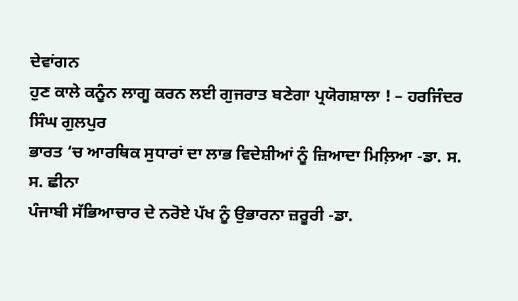ਦੇਵਾਂਗਨ
ਹੁਣ ਕਾਲੇ ਕਨੂੰਨ ਲਾਗੂ ਕਰਨ ਲਈ ਗੁਜਰਾਤ ਬਣੇਗਾ ਪ੍ਰਯੋਗਸ਼ਾਲਾ ! – ਹਰਜਿੰਦਰ ਸਿੰਘ ਗੁਲਪੁਰ
ਭਾਰਤ ‘ਚ ਆਰਥਿਕ ਸੁਧਾਰਾਂ ਦਾ ਲਾਭ ਵਿਦੇਸ਼ੀਆਂ ਨੂੰ ਜ਼ਿਆਦਾ ਮਿਲ਼ਿਆ -ਡਾ. ਸ. ਸ. ਛੀਨਾ
ਪੰਜਾਬੀ ਸੱਭਿਆਚਾਰ ਦੇ ਨਰੋਏ ਪੱਖ ਨੂੰ ਉਭਾਰਨਾ ਜ਼ਰੂਰੀ -ਡਾ.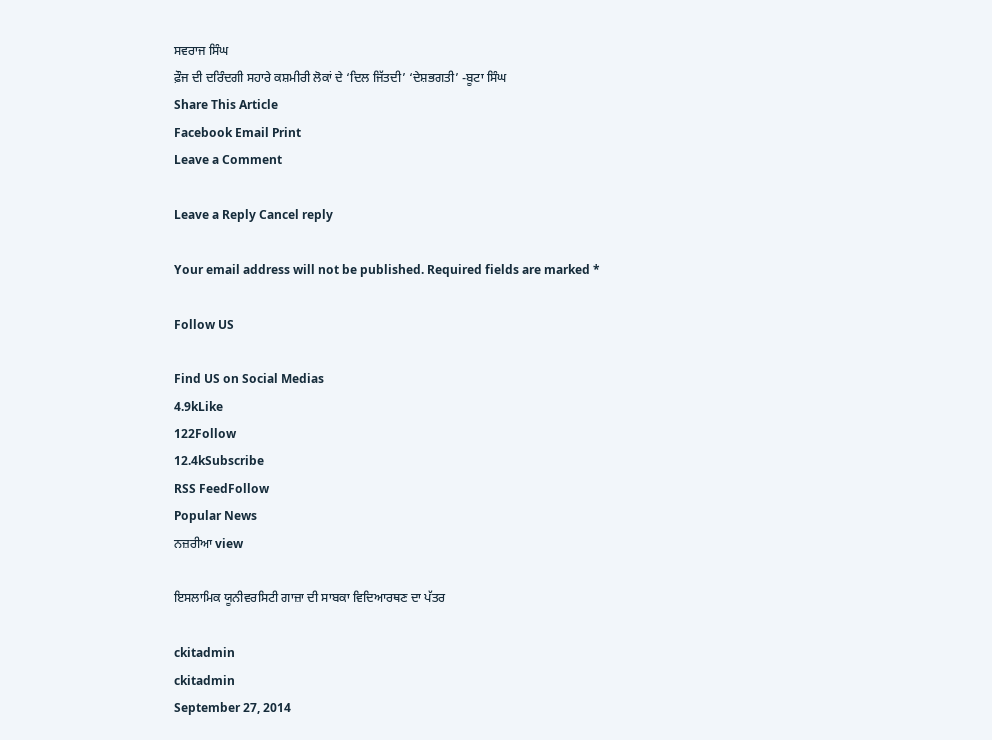ਸਵਰਾਜ ਸਿੰਘ
ਫ਼ੌਜ ਦੀ ਦਰਿੰਦਗੀ ਸਹਾਰੇ ਕਸ਼ਮੀਰੀ ਲੋਕਾਂ ਦੇ ‘ਦਿਲ ਜਿੱਤਦੀ’ ‘ਦੇਸ਼ਭਗਤੀ’ -ਬੂਟਾ ਸਿੰਘ
Share This Article
Facebook Email Print
Leave a Comment

Leave a Reply Cancel reply

Your email address will not be published. Required fields are marked *

Follow US

Find US on Social Medias
4.9kLike
122Follow
12.4kSubscribe
RSS FeedFollow
Popular News
ਨਜ਼ਰੀਆ view

ਇਸਲਾਮਿਕ ਯੂਨੀਵਰਸਿਟੀ ਗਾਜ਼ਾ ਦੀ ਸਾਬਕਾ ਵਿਦਿਆਰਥਣ ਦਾ ਪੱਤਰ

ckitadmin
ckitadmin
September 27, 2014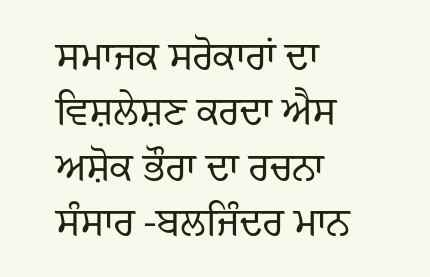ਸਮਾਜਕ ਸਰੋਕਾਰਾਂ ਦਾ ਵਿਸ਼ਲੇਸ਼ਣ ਕਰਦਾ ਐਸ ਅਸ਼ੋਕ ਭੌਰਾ ਦਾ ਰਚਨਾ ਸੰਸਾਰ -ਬਲਜਿੰਦਰ ਮਾਨ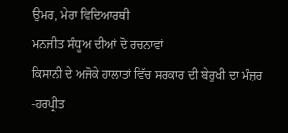ਉਮਰ, ਮੇਰਾ ਵਿਦਿਆਰਥੀ
ਮਨਜੀਤ ਸੰਧੂਅ ਦੀਆਂ ਦੋ ਰਚਨਾਵਾਂ
ਕਿਸਾਨੀ ਦੇ ਅਜੋਕੇ ਹਾਲਾਤਾਂ ਵਿੱਚ ਸਰਕਾਰ ਦੀ ਬੇਰੁਖੀ ਦਾ ਮੰਜ਼ਰ -ਹਰਪ੍ਰੀਤ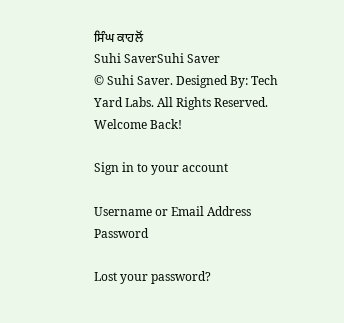ਸਿੰਘ ਕਾਹਲੋਂ
Suhi SaverSuhi Saver
© Suhi Saver. Designed By: Tech Yard Labs. All Rights Reserved.
Welcome Back!

Sign in to your account

Username or Email Address
Password

Lost your password?